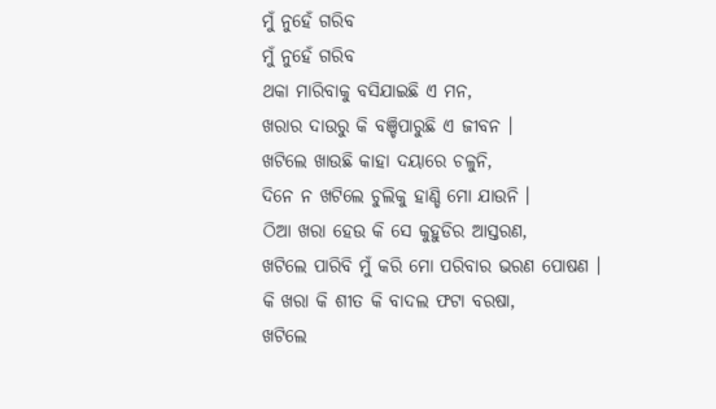ମୁଁ ନୁହେଁ ଗରିବ
ମୁଁ ନୁହେଁ ଗରିବ
ଥକା ମାରିବାକୁ ବସିଯାଇଛି ଏ ମନ,
ଖରାର ଦାଉରୁ କି ବଞ୍ଚିପାରୁଛି ଏ ଜୀବନ ।
ଖଟିଲେ ଖାଉଛି କାହା ଦୟାରେ ଚଳୁନି,
ଦିନେ ନ ଖଟିଲେ ଚୁଲିକୁ ହାଣ୍ଡି ମୋ ଯାଉନି ।
ଠିଆ ଖରା ହେଉ କି ସେ କୁହୁଡିର ଆସ୍ତରଣ,
ଖଟିଲେ ପାରିବି ମୁଁ କରି ମୋ ପରିବାର ଭରଣ ପୋଷଣ ।
କି ଖରା କି ଶୀତ କି ବାଦଲ ଫଟା ବରଷା,
ଖଟିଲେ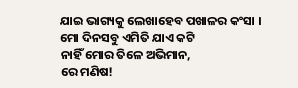ଯାଇ ଭାଗ୍ୟକୁ ଲେଖାହେବ ପଖାଳର କଂସା ।
ମୋ ଦିନସବୁ ଏମିତି ଯାଏ କଟି
ନାହିଁ ମୋର ତିଳେ ଅଭିମାନ,
ରେ ମଣିଷ!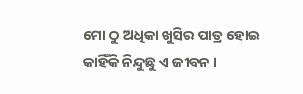ମୋ ଠୁ ଅଧିକା ଖୁସିର ପାତ୍ର ହୋଇ
କାହିଁକି ନିନ୍ଦୁଛୁ ଏ ଜୀବନ ।